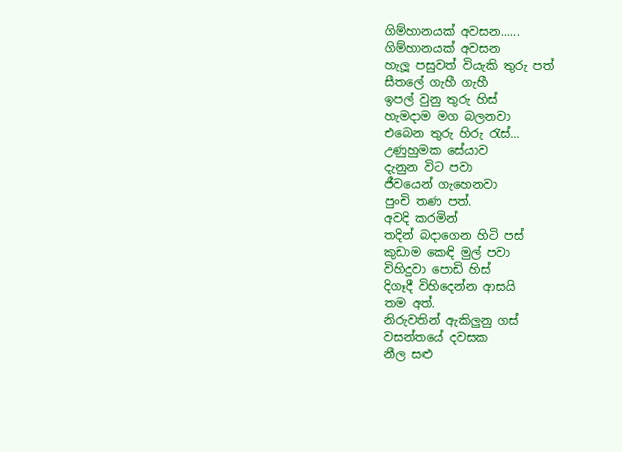ගිම්හානයක් අවසන......
ගිම්හානයක් අවසන
හැලූ පසුවත් වියැකි තුරු පත්
සීතලේ ගැහී ගැහී
ඉපල් වුනු තුරු හිස්
හැමදාම මග බලනවා
එබෙන තුරු හිරු රැස්...
උණුහුමක සේයාව
දැනුන විට පවා
ජීවයෙන් ගැහෙනවා
පුංචි තණ පත්.
අවදි කරමින්
තදින් බදාගෙන හිටි පස්
කුඩාම කෙඳි මුල් පවා
විහිදුවා පොඩි හිස්
දිගෑදී විහිදෙන්න ආසයි
තම අත්.
නිරුවතින් ඇකිලුනු ගස්
වසන්තයේ දවසක
නීල සළු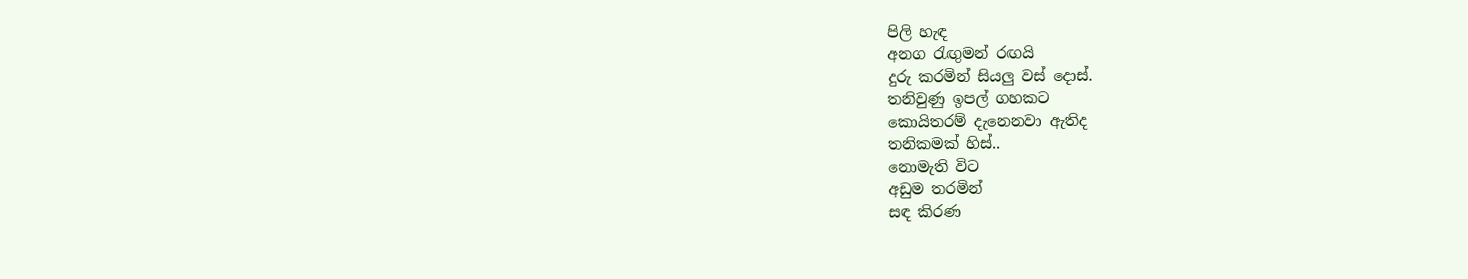පිලි හැඳ
අනග රැඟුමන් රඟයි
දුරු කරමින් සියලු වස් දොස්.
තනිවුණු ඉපල් ගහකට
කොයිතරම් දැනෙනවා ඇතිද
තනිකමක් හිස්..
නොමැති විට
අඩුම තරමින්
සඳ කිරණ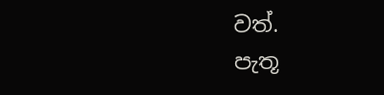වත්.
පැතූ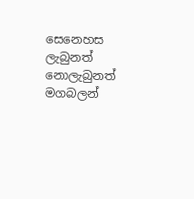සෙනෙහස
ලැබුනත් නොලැබුනත්
මගබලන්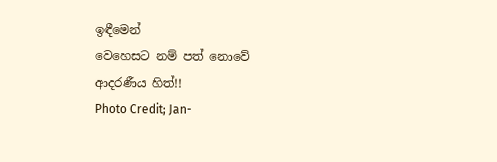ඉඳීමෙන්
වෙහෙසට නම් පත් නොවේ
ආදරණීය හිත්!!
Photo Credit; Jan-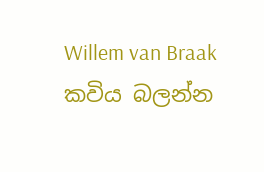Willem van Braak
කවිය බලන්න